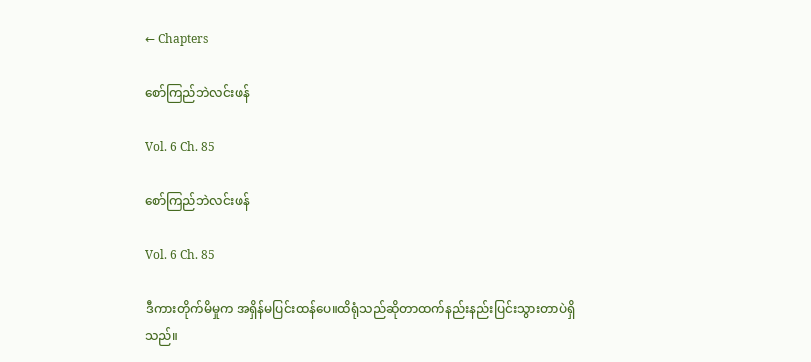← Chapters

စော်ကြည်ဘဲလင်းဖန်

Vol. 6 Ch. 85

စော်ကြည်ဘဲလင်းဖန်

Vol. 6 Ch. 85

ဒီကားတိုက်မိမှုက အရှိန်မပြင်းထန်ပေ။ထိရုံသည်ဆိုတာထက်နည်းနည်းပြင်းသွားတာပဲရှိသည်။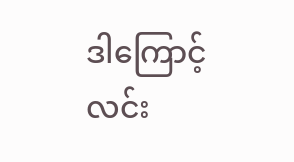ဒါကြောင့်လင်း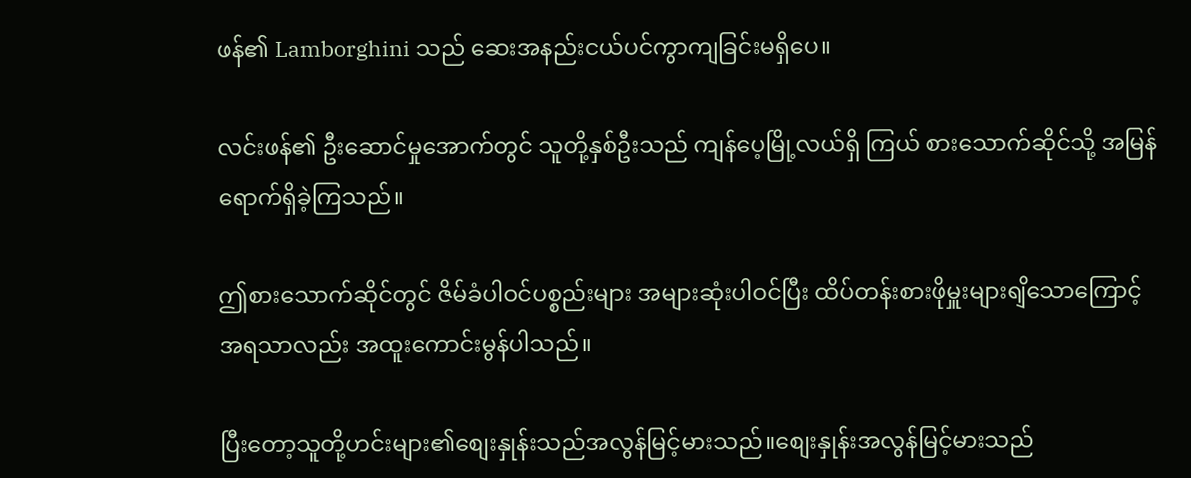ဖန်၏ Lamborghini သည် ဆေးအနည်းငယ်ပင်ကွာကျခြင်းမရှိပေ။

လင်းဖန်၏ ဦးဆောင်မှုအောက်တွင် သူတို့နှစ်ဦးသည် ကျန်ပေ့မြို့လယ်ရှိ ကြယ် စားသောက်ဆိုင်သို့ အမြန်ရောက်ရှိခဲ့ကြသည်။

ဤစားသောက်ဆိုင်တွင် ဇိမ်ခံပါဝင်ပစ္စည်းများ အများဆုံးပါဝင်ပြီး ထိပ်တန်းစားဖိုမှူးများရျိသောကြောင့် အရသာလည်း အထူးကောင်းမွန်ပါသည်။

ပြီးတော့သူတို့ဟင်းများ၏စျေးနှုန်းသည်အလွန်မြင့်မားသည်။စျေးနှုန်းအလွန်မြင့်မားသည်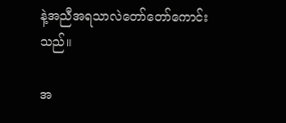နဲ့အညီအရသာလဲတော်တော်ကောင်းသည်။

အ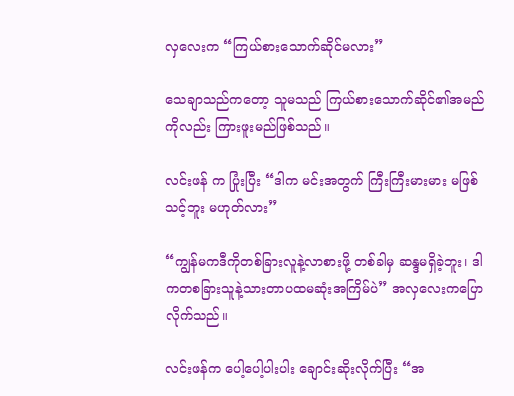လှလေးက “ကြယ်စားသောက်ဆိုင်မလား”

သေချာသည်ကတော့ သူမသည် ကြယ်စားသောက်ဆိုင်၏အမည်ကိုလည်း ကြားဖူးမည်ဖြစ်သည်။

လင်းဖန် က ပြုံးပြီး “ဒါက မင်းအတွက် ကြီးကြီးမားမား မဖြစ်သင့်ဘူး မဟုတ်လား”

“ကျွန်မကဒီကိုတစ်ခြားလူနဲ့လာစားဖို့ တစ်ခါမှ ဆန္ဒမရှိခဲ့ဘူး၊ ဒါကတစခြားသူနဲ့သားတာပထမဆုံးအကြိမ်ပဲ” အလှလေးကပြောလိုက်သည်။

လင်းဖန်က ပေါ့ပေါ့ပါးပါး ချောင်းဆိုးလိုက်ပြီး “အ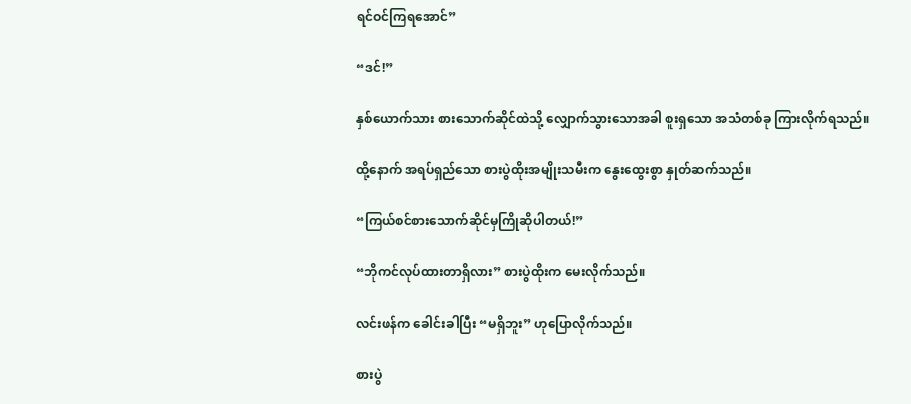ရင်ဝင်ကြရအောင်”

“ဒင်!”

နှစ်ယောက်သား စားသောက်ဆိုင်ထဲသို့ လျှောက်သွားသောအခါ စူးရှသော အသံတစ်ခု ကြားလိုက်ရသည်။

ထို့နောက် အရပ်ရှည်သော စားပွဲထိုးအမျိုးသမီးက နွေးထွေးစွာ နှုတ်ဆက်သည်။

“ကြယ်စင်စားသောက်ဆိုင်မှကြိုဆိုပါတယ်!”

“ဘိုကင်လုပ်ထားတာရှိလား” စားပွဲထိုးက မေးလိုက်သည်။

လင်းဖန်က ခေါင်းခါပြီး “မရှိဘူး” ဟုပြောလိုက်သည်။

စားပွဲ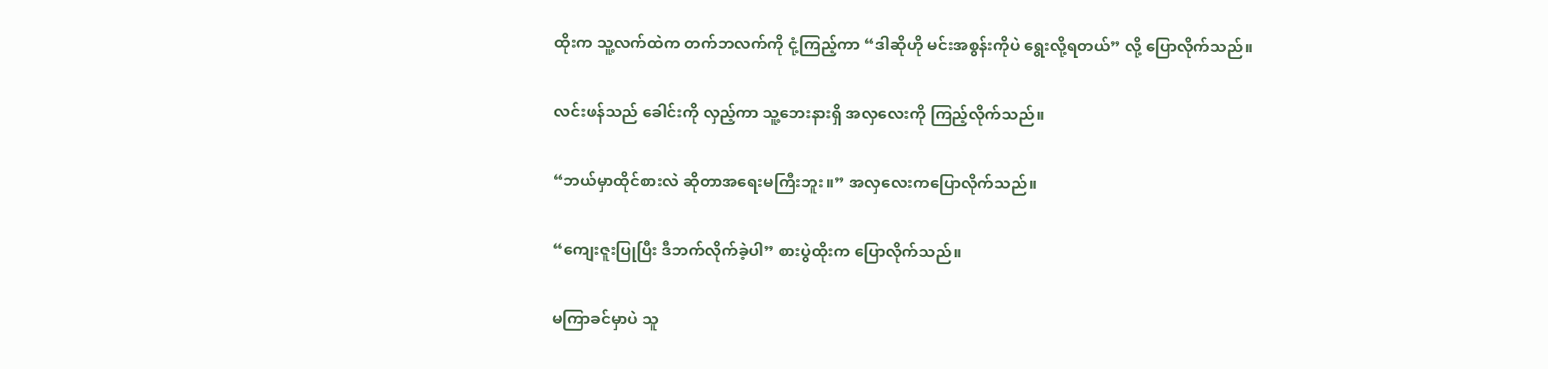ထိုးက သူ့လက်ထဲက တက်ဘလက်ကို ငုံ့ကြည့်ကာ “ဒါဆိုဟို မင်းအစွန်းကိုပဲ ရွေးလို့ရတယ်” လို့ ပြောလိုက်သည်။

လင်းဖန်သည် ခေါင်းကို လှည့်ကာ သူ့ဘေးနားရှိ အလှလေးကို ကြည့်လိုက်သည်။

“ဘယ်မှာထိုင်စားလဲ ဆိုတာအရေးမကြီးဘူး။” အလှလေးကပြောလိုက်သည်။

“ကျေးဇူးပြုပြီး ဒီဘက်လိုက်ခဲ့ပါ” စားပွဲထိုးက ပြောလိုက်သည်။

မကြာခင်မှာပဲ သူ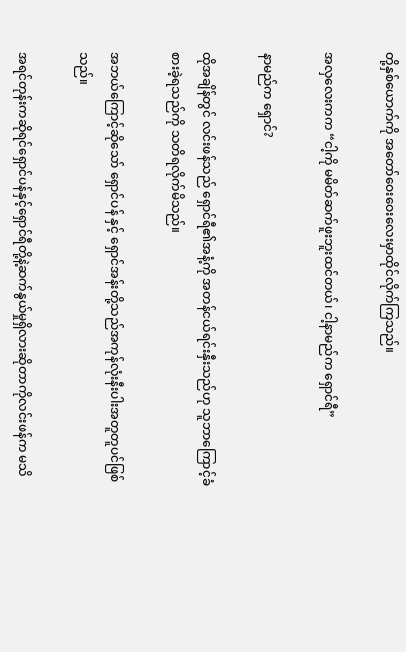တို့နှစ်ယောက်ကို အတော်ဝေးဝေးလေးမှာထိုင်လိုက်ကြသည်။

အလှလေးကက “ငါ့ကို မမိတ်ဆက်ဖူးဘူးထင်တယ်၊ ငါ့နာမည်က ရှောင်ရီ”

နာမည်က ရှောင်?

ထိုအချိန်တွင် လင်းဖန်သည် ရှောင်ရီ၏အနံ့ကို အတန်ငယ်ရင်းနှီးသည်ဟု သူဘာကြောင့်ခံစားခဲ့ရသည်ကို သတိရလိုက်မိသည်။

အဘယ်ကြောင့်ဆိုသော် ရှောင်ပန် နှင့် ရှောင်အန်းတို့သည်အကုန်လုံးနီးပါးအတူတူပင်ဖြစ်သည်။

အရင်တုန်းကဆိုရင်ရှောင်ပန်နှင့်ရှောင်ရီတို့နဲ့ဆက်နွယ်မှုရှိလားဆိုတာကိုလင်းဖန်က မသိ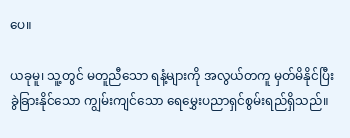ပေ။

ယခုမူ၊ သူ့တွင် မတူညီသော ရနံ့များကို အလွယ်တကူ မှတ်မိနိုင်ပြီး ခွဲခြားနိုင်သော ကျွမ်းကျင်သော ရေမွှေးပညာရှင်စွမ်းရည်ရှိသည်။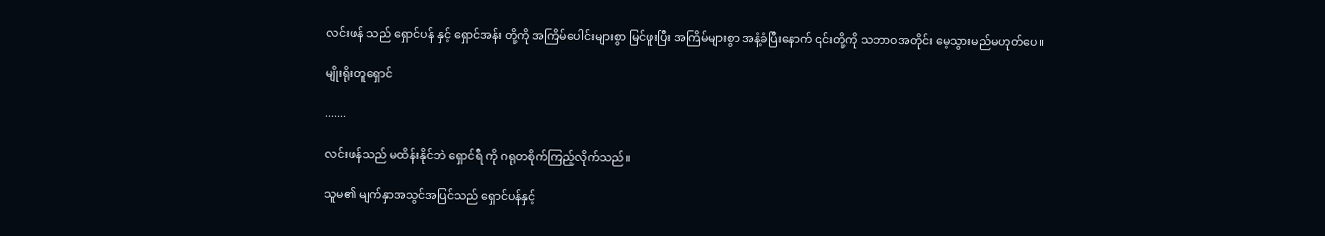လင်းဖန် သည် ရှောင်ပန် နှင့် ရှောင်အန်း တို့ကို အကြိမ်ပေါင်းများစွာ မြင်ဖူးပြီး အကြိမ်များစွာ အနံ့ခံပြီးနောက် ၎င်းတို့ကို သဘာဝအတိုင်း မေ့သွားမည်မဟုတ်ပေ။

မျိုးရိုးတူရှောင်

.......

လင်းဖန်သည် မထိန်းနိုင်ဘဲ ရှောင်ရီ ကို ဂရုတစိုက်ကြည့်လိုက်သည်။

သူမ၏ မျက်နှာအသွင်အပြင်သည် ရှောင်ပန်နှင့်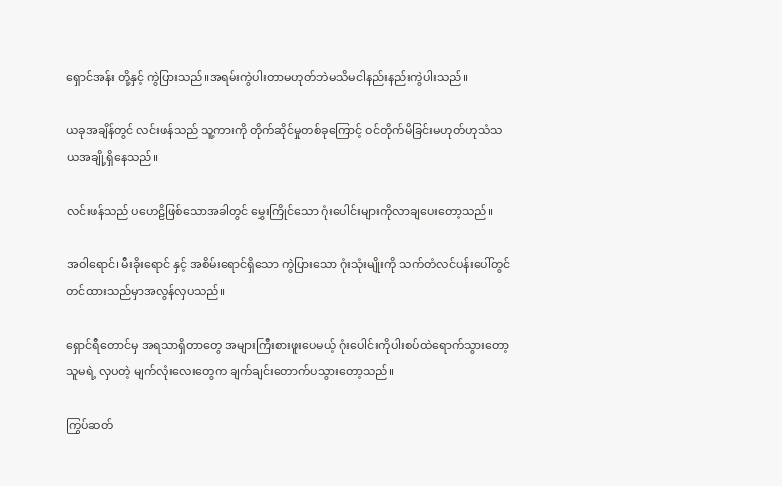ရှောင်အန်း တို့နှင့် ကွဲပြားသည်။အရမ်းကွဲပါးတာမဟုတ်ဘဲမသိမငါနည်းနည်းကွဲပါးသည်။

ယခုအချိန်တွင် လင်းဖန်သည် သူ့ကားကို တိုက်ဆိုင်မှုတစ်ခုကြောင့် ဝင်တိုက်မိခြင်းမဟုတ်ဟုသံသယအချို့ရှိနေသည်။

လင်းဖန်သည် ပဟေဠိဖြစ်သောအခါတွင် မွှေးကြိုင်သော ဂုံးပေါင်းများကိုလာချပေးတော့သည်။

အဝါရောင်၊ မီးခိုးရောင် နှင့် အစိမ်းရောင်ရှိသော ကွဲပြားသော ဂုံးသုံးမျိုးကို သက်တံလင်ပန်းပေါ်တွင်တင်ထားသည်မှာအလွန်လှပသည်။

ရှောင်ရီတောင်မှ အရသာရှိတာတွေ အများကြီးစားဖူးပေမယ့် ဂုံးပေါင်းကိုပါးစပ်ထဲရောက်သွားတော့ သူမရဲ့ လှပတဲ့ မျက်လုံးလေးတွေက ချက်ချင်းတောက်ပသွားတော့သည်။

ကြွပ်ဆတ်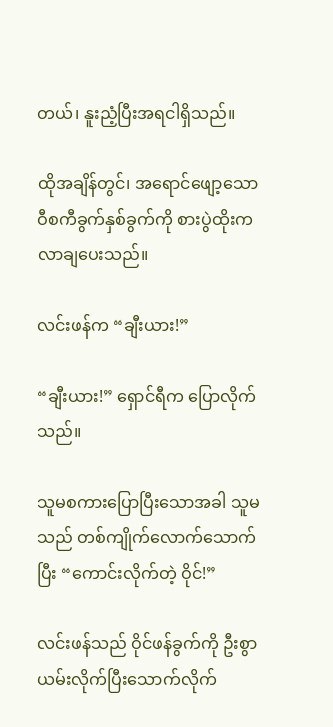တယ်၊ နူးညံ့ပြီးအရငါရှိသည်။

ထိုအချိန်တွင်၊ အရောင်ဖျော့သော ဝီစကီခွက်နှစ်ခွက်ကို စားပွဲထိုးကလာချပေးသည်။

လင်းဖန်က “ချီးယား!”

“ချီးယား!” ရှောင်ရီက ပြောလိုက်သည်။

သူမစကားပြောပြီးသောအခါ သူမသည် တစ်ကျိုက်လောက်သောက်ပြီး “ကောင်းလိုက်တဲ့ ဝိုင်!”

လင်းဖန်သည် ဝိုင်ဖန်ခွက်ကို ဦးစွာယမ်းလိုက်ပြီးသောက်လိုက်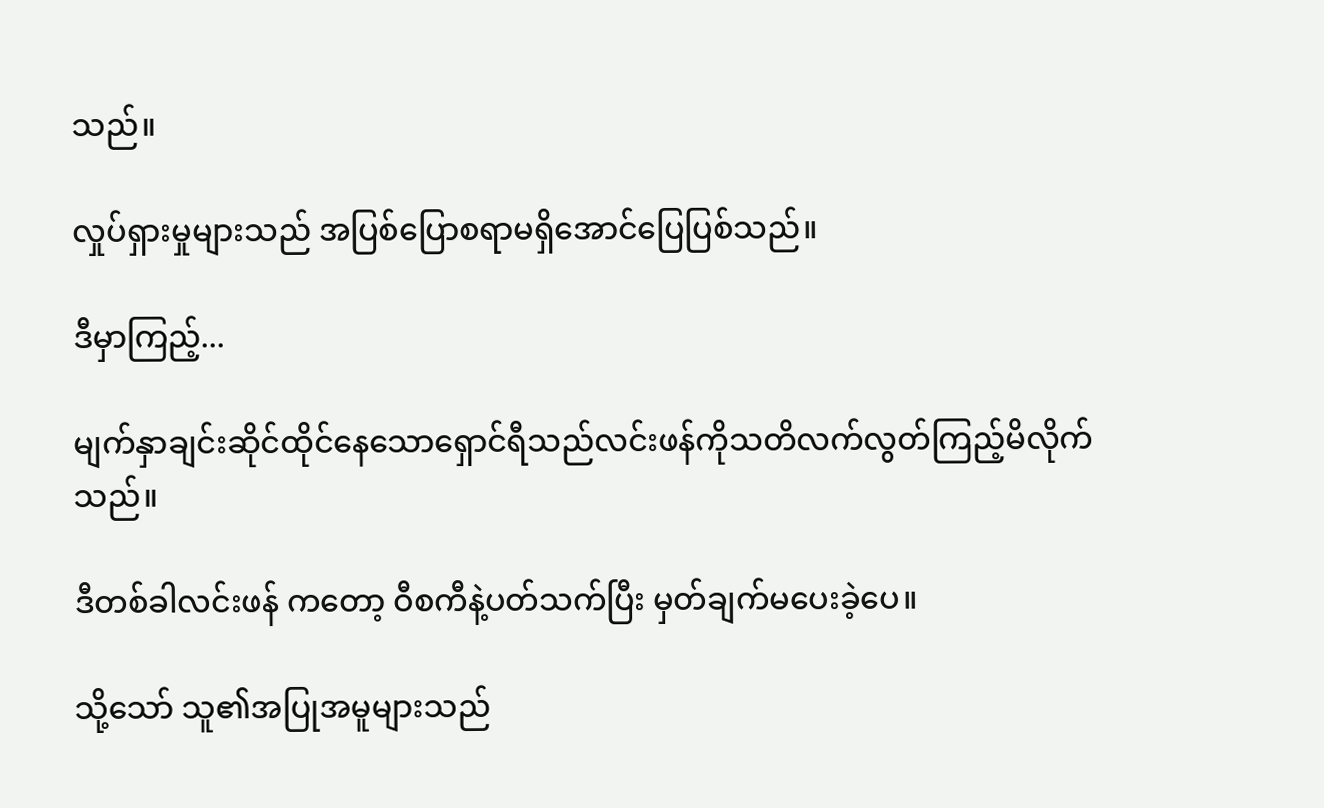သည်။

လှုပ်ရှားမှုများသည် အပြစ်ပြောစရာမရှိအောင်ပြေပြစ်သည်။

ဒီမှာကြည့်...

မျက်နှာချင်းဆိုင်ထိုင်နေသောရှောင်ရီသည်လင်းဖန်ကိုသတိလက်လွတ်ကြည့်မိလိုက်သည်။

ဒီတစ်ခါလင်းဖန် ကတော့ ဝီစကီနဲ့ပတ်သက်ပြီး မှတ်ချက်မပေးခဲ့ပေ။

သို့သော် သူ၏အပြုအမူများသည်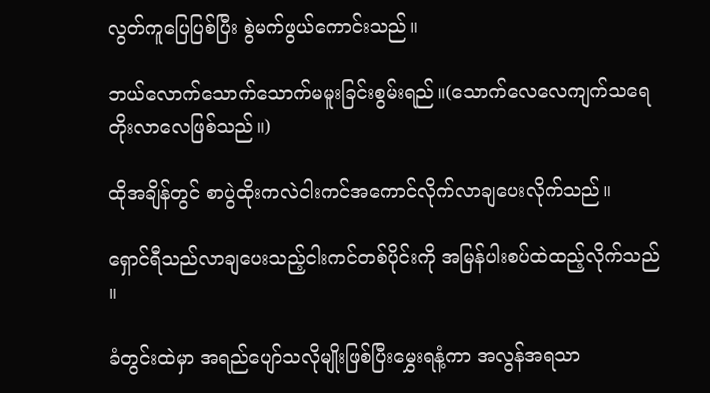လွတ်ကူပြေပြစ်ပြီး စွဲမက်ဖွယ်ကောင်းသည်။

ဘယ်လောက်သောက်သောက်မမူးခြင်းစွမ်းရည်။(သောက်လေလေကျက်သရေတိုးလာလေဖြစ်သည်။)

ထိုအချိန်တွင် စာပွဲထိုးကလဲငါးကင်အကောင်လိုက်လာချပေးလိုက်သည်။

ရှောင်ရီသည်လာချပေးသည့်ငါးကင်တစ်ပိုင်းကို အမြန်ပါးစပ်ထဲထည့်လိုက်သည် ။

ခံတွင်းထဲမှာ အရည်ပျော်သလိုမျိုးဖြစ်ပြီးမွှေးရနံ့ကာ အလွန်အရသာ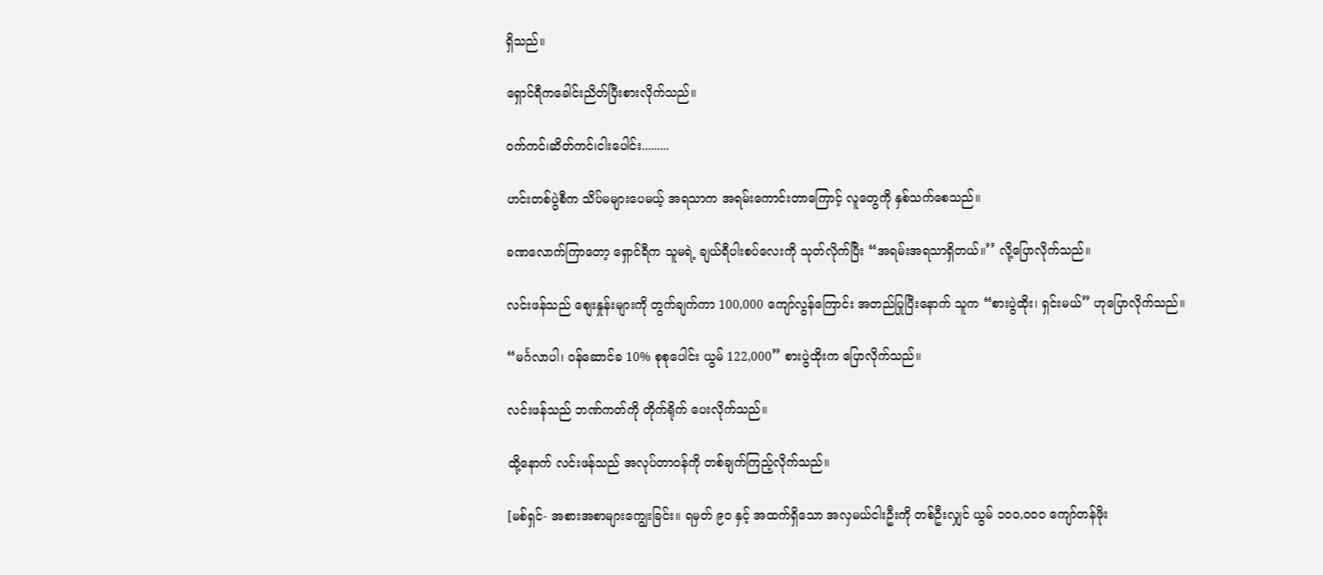ရှိသည်။

ရှောင်ရီကခေါင်းညိတ်ပြီးစားလိုက်သည်။

ဝက်ကင်၊ဆိတ်ကင်၊ငါးပေါင်း.........

ဟင်းတစ်ပွဲစီက သိပ်မများပေမယ့် အရသာက အရမ်းကောင်းတာကြောင့် လူတွေကို နှစ်သက်စေသည်။

ခဏလောက်ကြာတော့ ရှောင်ရီက သူမရဲ့ ချယ်ရီပါးစပ်လေးကို သုတ်လိုက်ပြီး “အရမ်းအရသာရှိတယ်။’’ လို့ပြောလိုက်သည်။

လင်းဖန်သည် စျေးနှုန်းများကို တွက်ချက်ကာ 100,000 ကျော်လွန်ကြောင်း အတည်ပြုပြီးနောက် သူက “စားပွဲထိုး၊ ရှင်းမယ်” ဟုပြောလိုက်သည်။

“မင်္ဂလာပါ၊ ဝန်ဆောင်ခ 10% စုစုပေါင်း ယွမ် 122,000” စားပွဲထိုးက ပြောလိုက်သည်။

လင်းဖန်သည် ဘဏ်ကတ်ကို တိုက်ရိုက် ပေးလိုက်သည်။

ထို့နောက် လင်းဖန်သည် အလုပ်တာဝန်ကို တစ်ချက်ကြည့်လိုက်သည်။

[မစ်ရှင်- အစားအစာများကျွေးခြင်း။ ရမှတ် ၉၀ နှင့် အထက်ရှိသော အလှမယ်ငါးဦးကို တစ်ဦးလျှင် ယွမ် ၁၀၀,၀၀၀ ကျော်တန်ဖိုး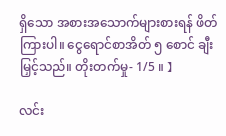ရှိသော အစားအသောက်များစားရန် ဖိတ်ကြားပါ။ ငွေရောင်စာအိတ် ၅ စောင် ချီးမြှင့်သည်။ တိုးတက်မှု- 1/5 ။ 】

လင်း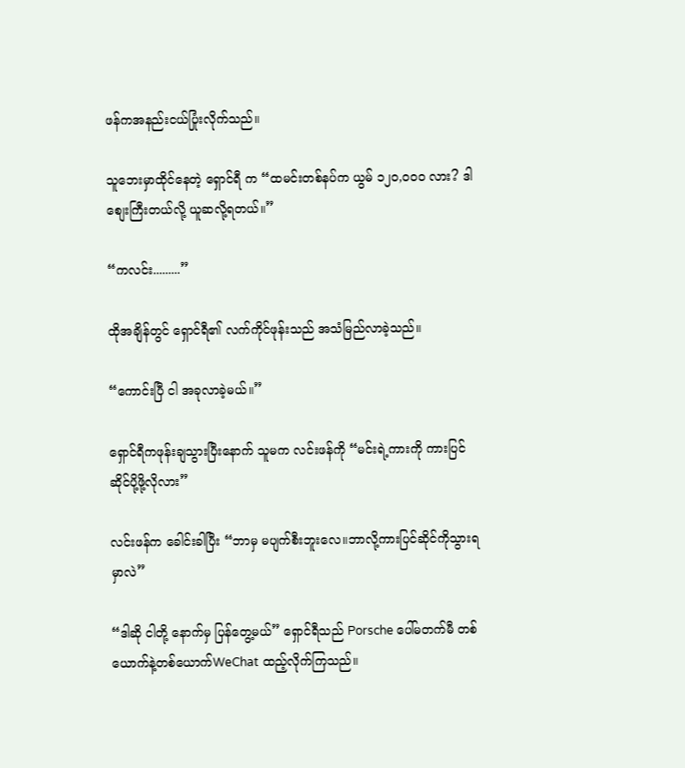ဖန်ကအနည်းငယ်ပြုံးလိုက်သည်။

သူဘေးမှာထိုင်နေတဲ့ ရှောင်ရီ က “ထမင်းတစ်နပ်က ယွမ် ၁၂၀,၀၀၀ လား? ဒါစျေးကြီးတယ်လို့ ယူဆလို့ရတယ်။”

“ကလင်း.........”

ထိုအချိန်တွင် ရှောင်ရီ၏ လက်ကိုင်ဖုန်းသည် အသံမြည်လာခဲ့သည်။

“ကောင်းပြီ ငါ အခုလာခဲ့မယ်။”

ရှောင်ရီကဖုန်းချသွားပြီးနောက် သူမက လင်းဖန်ကို “မင်းရဲ့ကားကို ကားပြင်ဆိုင်ပို့ဖို့လိုလား”

လင်းဖန်က ခေါင်းခါပြီး “ဘာမှ မပျက်စီးဘူးလေ။ဘာလို့ကားပြင်ဆိုင်ကိုသွားရမှာလဲ”

“ဒါဆို ငါတို့ နောက်မှ ပြန်တွေ့မယ်” ရှောင်ရီသည် Porsche ပေါ်မတက်မီ တစ်ယောက်နဲ့တစ်ယောက်WeChat ထည့်လိုက်ကြသည်။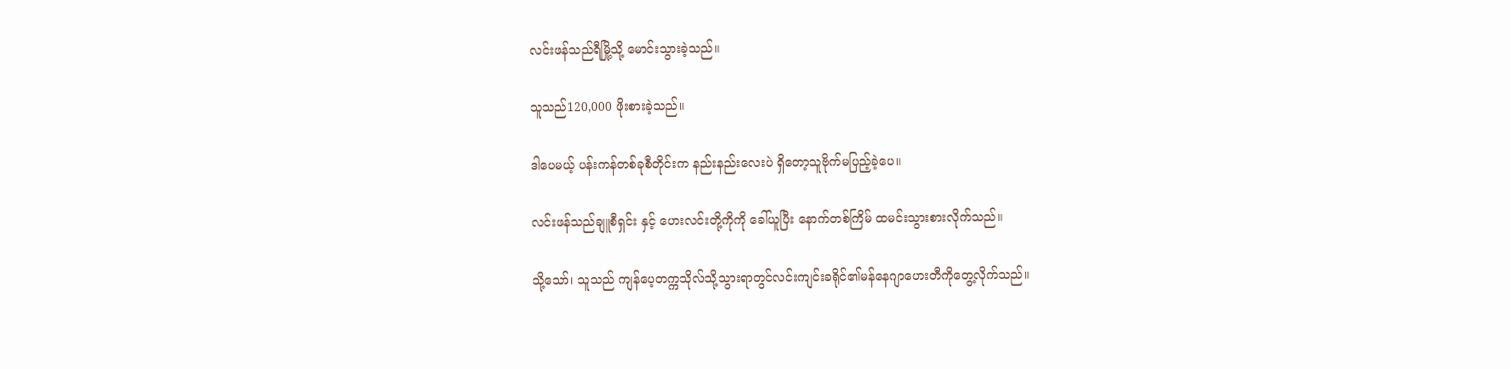လင်းဖန်သည်ရီမြို့သို့ မောင်းသွားခဲ့သည်။

သူသည်120,000 ဖိုးစားခဲ့သည်။

ဒါပေမယ့် ပန်းကန်တစ်ခုစီတိုင်းက နည်းနည်းလေးပဲ ရှိတော့သူဗိုက်မပြည့်ခဲ့ပေ။

လင်းဖန်သည်ချူစီရှင်း နှင့် ဟေးလင်းတို့ကိုကို ခေါ်ယူပြီး နောက်တစ်ကြိမ် ထမင်းသွားစားလိုက်သည်။

သို့သော်၊ သူသည် ကျန်ပေ့တက္ကသိုလ်သို့သွားရာတွင်လင်းကျင်းခရိုင်၏မန်နေဂျာဟေးတီကိုတွေ့လိုက်သည်။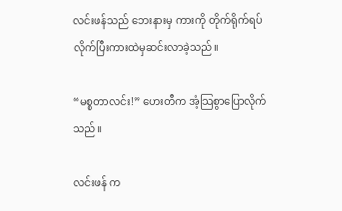လင်းဖန်သည် ဘေးနားမှ ကားကို တိုက်ရိုက်ရပ်လိုက်ပြီးကားထဲမှဆင်းလာခဲ့သည်။

“မစ္စတာလင်း!” ဟေးတီက အံ့သြစွာပြောလိုက်သည်။

လင်းဖန် က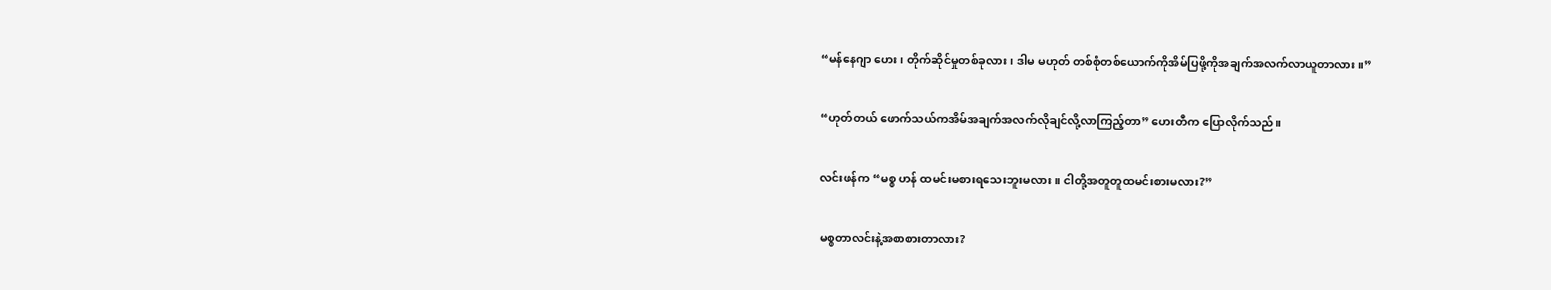“မန်နေဂျာ ဟေး၊ တိုက်ဆိုင်မှုတစ်ခုလား၊ ဒါမ မဟုတ် တစ်စုံတစ်ယောက်ကိုအိမ်ပြဖို့ကိုအချက်အလက်လာယူတာလား။”

“ဟုတ်တယ် ဖောက်သယ်ကအိမ်အချက်အလက်လိုချင်လို့လာကြည့်တာ” ဟေးတီက ပြောလိုက်သည်။

လင်းဖန်က “မစ္စ ဟန် ထမင်းမစားရသေးဘူးမလား။ ငါတို့အတူတူထမင်းစားမလား?”

မစ္စတာလင်းနဲ့အစာစားတာလား?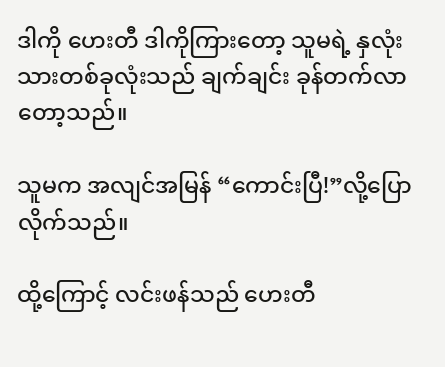ဒါကို ဟေးတီ ဒါကိုကြားတော့ သူမရဲ့ နှလုံးသားတစ်ခုလုံးသည် ချက်ချင်း ခုန်တက်လာတော့သည်။

သူမက အလျင်အမြန် “ကောင်းပြီ!”လို့ပြောလိုက်သည်။

ထို့ကြောင့် လင်းဖန်သည် ဟေးတီ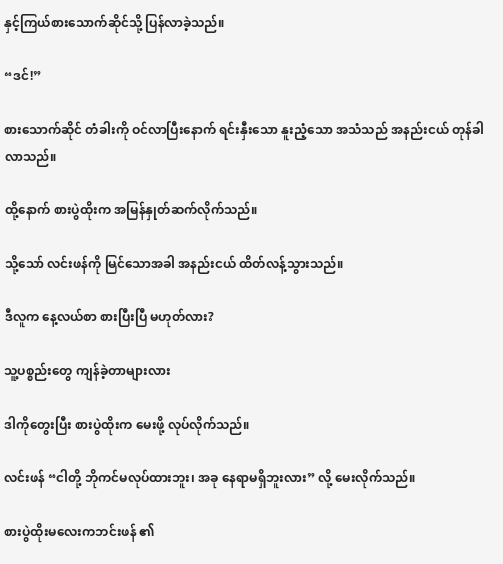နှင့်ကြယ်စားသောက်ဆိုင်သို့ ပြန်လာခဲ့သည်။

“ဒင်!”

စားသောက်ဆိုင် တံခါးကို ဝင်လာပြီးနောက် ရင်းနှီးသော နူးညံ့သော အသံသည် အနည်းငယ် တုန်ခါလာသည်။

ထို့နောက် စားပွဲထိုးက အမြန်နှုတ်ဆက်လိုက်သည်။

သို့သော် လင်းဖန်ကို မြင်သောအခါ အနည်းငယ် ထိတ်လန့်သွားသည်။

ဒီလူက နေ့လယ်စာ စားပြီးပြီ မဟုတ်လား?

သူ့ပစ္စည်းတွေ ကျန်ခဲ့တာများလား

ဒါကိုတွေးပြီး စားပွဲထိုးက မေးဖို့ လုပ်လိုက်သည်။

လင်းဖန် “ငါတို့ ဘိုကင်မလုပ်ထားဘူး၊ အခု နေရာမရှိဘူးလား” လို့ မေးလိုက်သည်။

စားပွဲထိုးမလေးကဘင်းဖန် ၏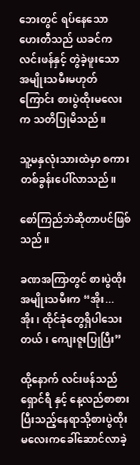ဘေးတွင် ရပ်နေသော ဟေးတီသည် ယခင်က လင်းဖန်နှင့် တွဲခဲ့ဖူးသော အမျိုးသမီးမဟုတ်ကြောင်း စားပွဲထိုးမလေးက သတိပြုမိသည်။

သူ့မနှလုံးသားထဲမှာ စကားတစ်ခွန်းပေါ်လာသည်။

စော်ကြည်ဘဲဆိုတာပင်ဖြစ်သည်။

ခဏအကြာတွင် စားပွဲထိုးအမျိုးသမီးက “အိုး... အိုး၊ ထိုင်ခုံတွေရှိပါသေးတယ်၊ ကျေးဇူးပြုပြီး”

ထို့နောက် လင်းဖန်သည် ရှောင်ရီ နှင့် နေ့လည်စာစားပြီးသည့်နေရာသို့စားပွဲထိုးမလေးကခေါ်ဆောင်လာခဲ့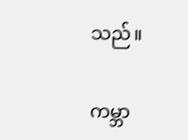သည်။

ကမ္ဘာ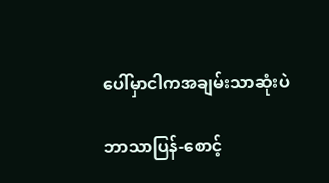ပေါ်မှာငါကအချမ်းသာဆုံးပဲ

ဘာသာပြန်-စောင့်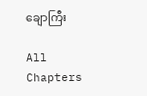ချောကြီး

All Chapters